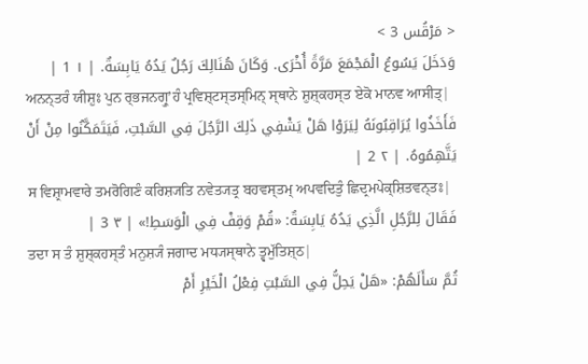< مَرْقُس 3 >
وَدَخَلَ يَسُوعُ الْمَجْمَعَ مَرَّةً أُخْرَى. وَكَانَ هُنَالِكَ رَجُلٌ يَدُهُ يَابِسَةٌ. | ١ 1 |
ਅਨਨ੍ਤਰੰ ਯੀਸ਼ੁਃ ਪੁਨ ਰ੍ਭਜਨਗ੍ਰੁʼਹੰ ਪ੍ਰਵਿਸ਼੍ਟਸ੍ਤਸ੍ਮਿਨ੍ ਸ੍ਥਾਨੇ ਸ਼ੁਸ਼੍ਕਹਸ੍ਤ ਏਕੋ ਮਾਨਵ ਆਸੀਤ੍|
فَأَخَذُوا يُرَاقِبُونَهُ لِيَرَوْا هَلْ يَشْفِي ذَلِكَ الرَّجُلَ فِي السَّبْتِ، فَيَتَمَكَّنُوا مِنْ أَنْ يَتَّهِمُوهُ. | ٢ 2 |
ਸ ਵਿਸ਼੍ਰਾਮਵਾਰੇ ਤਮਰੋਗਿਣੰ ਕਰਿਸ਼੍ਯਤਿ ਨਵੇਤ੍ਯਤ੍ਰ ਬਹਵਸ੍ਤਮ੍ ਅਪਵਦਿਤੁੰ ਛਿਦ੍ਰਮਪੇਕ੍ਸ਼ਿਤਵਨ੍ਤਃ|
فَقَالَ لِلرَّجُلِ الَّذِي يَدُهُ يَابِسَةٌ: «قُمْ وَقِفْ فِي الْوَسَطِ!» | ٣ 3 |
ਤਦਾ ਸ ਤੰ ਸ਼ੁਸ਼੍ਕਹਸ੍ਤੰ ਮਨੁਸ਼੍ਯੰ ਜਗਾਦ ਮਧ੍ਯਸ੍ਥਾਨੇ ਤ੍ਵਮੁੱਤਿਸ਼੍ਠ|
ثُمَّ سَأَلَهُمْ: «هَلْ يَحِلُّ فِي السَّبْتِ فِعْلُ الْخَيْرِ أَمْ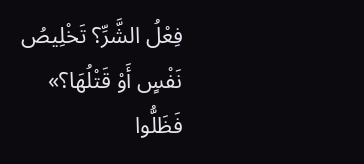فِعْلُ الشَّرِّ؟ تَخْلِيصُ نَفْسٍ أَوْ قَتْلُهَا؟» فَظَلُّوا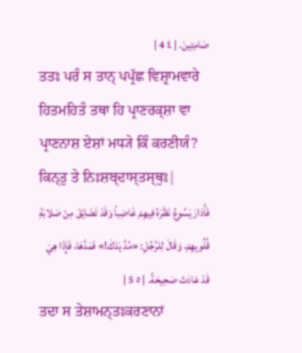صَامِتِينَ. | ٤ 4 |
ਤਤਃ ਪਰੰ ਸ ਤਾਨ੍ ਪਪ੍ਰੱਛ ਵਿਸ਼੍ਰਾਮਵਾਰੇ ਹਿਤਮਹਿਤੰ ਤਥਾ ਹਿ ਪ੍ਰਾਣਰਕ੍ਸ਼ਾ ਵਾ ਪ੍ਰਾਣਨਾਸ਼ ਏਸ਼ਾਂ ਮਧ੍ਯੇ ਕਿੰ ਕਰਣੀਯੰ? ਕਿਨ੍ਤੁ ਤੇ ਨਿਃਸ਼ਬ੍ਦਾਸ੍ਤਸ੍ਥੁਃ|
فَأَدَارَ يَسُوعُ نَظَرَهُ فِيهِمْ غَاضِباً وَقَدْ تَضَايَقَ مِنْ صَلابَةِ قُلُوبِهِمْ، وَقَالَ لِلرَّجُلِ: «مُدَّ يَدَكَ!» فَمَدَّهَا، فَإِذَا هِيَ قَدْ عَادَتْ صَحِيحَةً. | ٥ 5 |
ਤਦਾ ਸ ਤੇਸ਼ਾਮਨ੍ਤਃਕਰਣਾਨਾਂ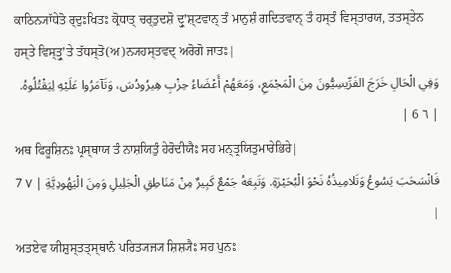ਕਾਠਿਨ੍ਯਾੱਧੇਤੋ ਰ੍ਦੁਃਖਿਤਃ ਕ੍ਰੋਧਾਤ੍ ਚਰ੍ਤੁਦਸ਼ੋ ਦ੍ਰੁʼਸ਼੍ਟਵਾਨ੍ ਤੰ ਮਾਨੁਸ਼ੰ ਗਦਿਤਵਾਨ੍ ਤੰ ਹਸ੍ਤੰ ਵਿਸ੍ਤਾਰਯ, ਤਤਸ੍ਤੇਨ ਹਸ੍ਤੇ ਵਿਸ੍ਤ੍ਰੁʼਤੇ ਤੱਧਸ੍ਤੋ(ਅ)ਨ੍ਯਹਸ੍ਤਵਦ੍ ਅਰੋਗੋ ਜਾਤਃ|
وَفِي الْحَالِ خَرَجَ الفَرِّيسِيُّونَ مِنَ الْمَجْمَعِ، وَمَعَهُمْ أَعْضَاءُ حِزْبِ هِيرُودُسَ، وَتَآمَرُوا عَلَيْهِ لِيَقْتُلُوهُ. | ٦ 6 |
ਅਥ ਫਿਰੂਸ਼ਿਨਃ ਪ੍ਰਸ੍ਥਾਯ ਤੰ ਨਾਸ਼ਯਿਤੁੰ ਹੇਰੋਦੀਯੈਃ ਸਹ ਮਨ੍ਤ੍ਰਯਿਤੁਮਾਰੇਭਿਰੇ|
فَانْسَحَبَ يَسُوعُ وَتَلامِيذُهُ نَحْوَ الْبُحَيْرَةِ. وَتَبِعَهُ جَمْعٌ كَبِيرٌ مِنْ مَنَاطِقِ الْجَلِيلِ وَمِنَ الْيَهُودِيَّةِ | ٧ 7 |
ਅਤਏਵ ਯੀਸ਼ੁਸ੍ਤਤ੍ਸ੍ਥਾਨੰ ਪਰਿਤ੍ਯਜ੍ਯ ਸ਼ਿਸ਼੍ਯੈਃ ਸਹ ਪੁਨਃ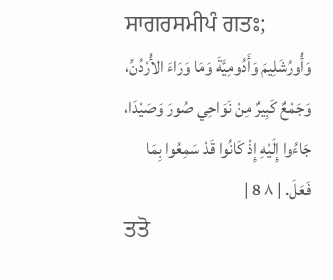ਸਾਗਰਸਮੀਪੰ ਗਤਃ;
وَأُورُشَلِيمَ وَأَدُومِيَّةَ وَمَا وَرَاءَ الأُرْدُنِّ، وَجَمْعٌ كَبِيرٌ مِنْ نَوَاحِي صُورَ وَصَيْدَا، جَاءُوا إِلَيْهِ إِذْ كَانُوا قَدْ سَمِعُوا بِمَا فَعَلَ. | ٨ 8 |
ਤਤੋ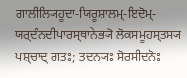ਗਾਲੀਲ੍ਯਿਹੂਦਾ-ਯਿਰੂਸ਼ਾਲਮ੍-ਇਦੋਮ੍-ਯਰ੍ਦੰਨਦੀਪਾਰਸ੍ਥਾਨੇਭ੍ਯੋ ਲੋਕਸਮੂਹਸ੍ਤਸ੍ਯ ਪਸ਼੍ਚਾਦ੍ ਗਤਃ; ਤਦਨ੍ਯਃ ਸੋਰਸੀਦਨੋਃ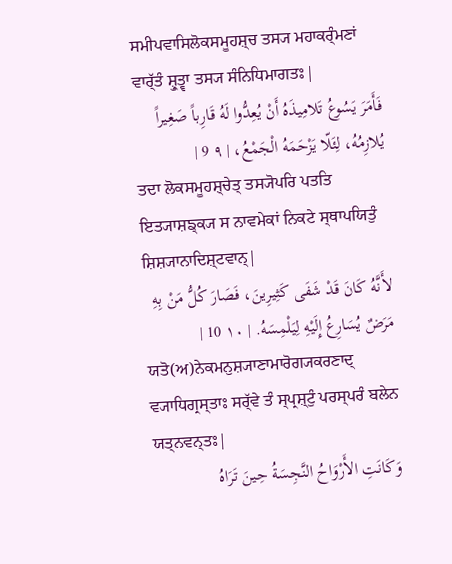ਸਮੀਪਵਾਸਿਲੋਕਸਮੂਹਸ਼੍ਚ ਤਸ੍ਯ ਮਹਾਕਰ੍ੰਮਣਾਂ ਵਾਰ੍ੱਤੰ ਸ਼੍ਰੁਤ੍ਵਾ ਤਸ੍ਯ ਸੰਨਿਧਿਮਾਗਤਃ|
فَأَمَرَ يَسُوعُ تَلامِيذَهُ أَنْ يُعِدُّوا لَهُ قَارِباً صَغِيراً يُلازِمُهُ، لِئَلّا يَزْحَمَهُ الْجَمْعُ، | ٩ 9 |
ਤਦਾ ਲੋਕਸਮੂਹਸ਼੍ਚੇਤ੍ ਤਸ੍ਯੋਪਰਿ ਪਤਤਿ ਇਤ੍ਯਾਸ਼ਙ੍ਕ੍ਯ ਸ ਨਾਵਮੇਕਾਂ ਨਿਕਟੇ ਸ੍ਥਾਪਯਿਤੁੰ ਸ਼ਿਸ਼੍ਯਾਨਾਦਿਸ਼੍ਟਵਾਨ੍|
لأَنَّهُ كَانَ قَدْ شَفَى كَثِيرِينَ، فَصَارَ كُلُّ مَنْ بِهِ مَرَضٌ يُسَارِعُ إِلَيْهِ لِيَلْمِسَهُ. | ١٠ 10 |
ਯਤੋ(ਅ)ਨੇਕਮਨੁਸ਼੍ਯਾਣਾਮਾਰੋਗ੍ਯਕਰਣਾਦ੍ ਵ੍ਯਾਧਿਗ੍ਰਸ੍ਤਾਃ ਸਰ੍ੱਵੇ ਤੰ ਸ੍ਪ੍ਰਸ਼੍ਟੁੰ ਪਰਸ੍ਪਰੰ ਬਲੇਨ ਯਤ੍ਨਵਨ੍ਤਃ|
وَكَانَتِ الأَرْوَاحُ النَّجِسَةُ حِينَ تَرَاهُ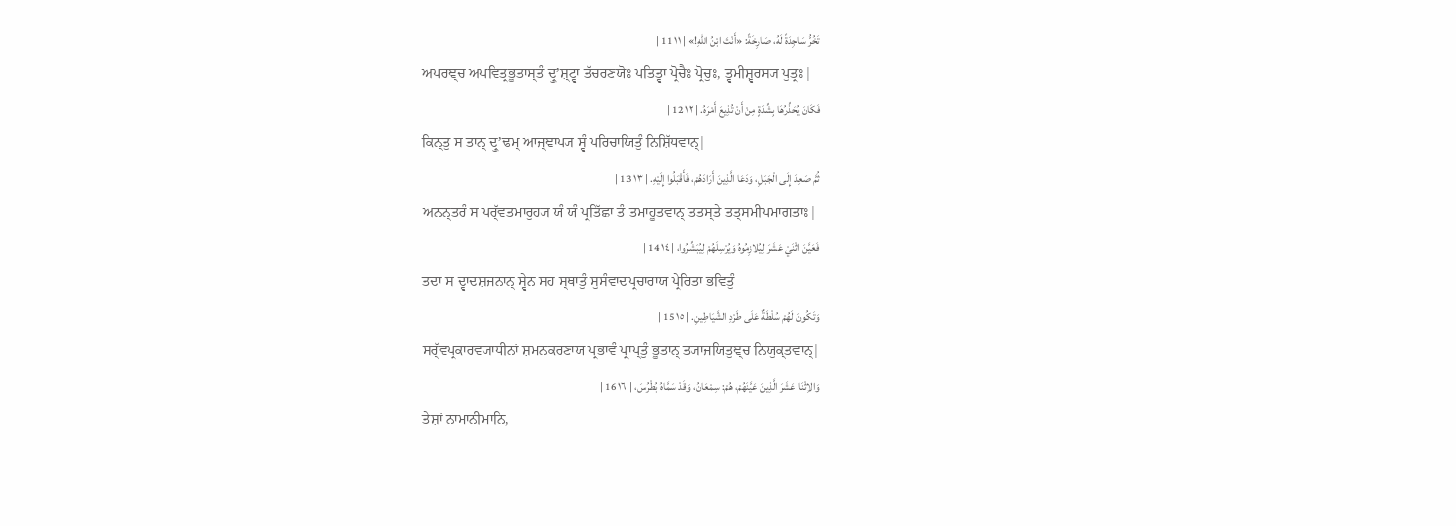تَخُرُّ سَاجِدَةً لَهُ، صَارِخَةً: «أَنْتَ ابْنُ اللهِ!» | ١١ 11 |
ਅਪਰਞ੍ਚ ਅਪਵਿਤ੍ਰਭੂਤਾਸ੍ਤੰ ਦ੍ਰੁʼਸ਼੍ਟ੍ਵਾ ਤੱਚਰਣਯੋਃ ਪਤਿਤ੍ਵਾ ਪ੍ਰੋਚੈਃ ਪ੍ਰੋਚੁਃ, ਤ੍ਵਮੀਸ਼੍ਵਰਸ੍ਯ ਪੁਤ੍ਰਃ|
فَكَانَ يُحَذِّرُهَا بِشِّدَةٍ مِنْ أَنْ تُذِيعَ أَمْرَهُ. | ١٢ 12 |
ਕਿਨ੍ਤੁ ਸ ਤਾਨ੍ ਦ੍ਰੁʼਢਮ੍ ਆਜ੍ਞਾਪ੍ਯ ਸ੍ਵੰ ਪਰਿਚਾਯਿਤੁੰ ਨਿਸ਼ਿੱਧਵਾਨ੍|
ثُمَّ صَعِدَ إِلَى الْجَبَلِ، وَدَعَا الَّذِينَ أَرَادَهُمْ، فَأَقْبَلُوا إِلَيْهِ. | ١٣ 13 |
ਅਨਨ੍ਤਰੰ ਸ ਪਰ੍ੱਵਤਮਾਰੁਹ੍ਯ ਯੰ ਯੰ ਪ੍ਰਤਿੱਛਾ ਤੰ ਤਮਾਹੂਤਵਾਨ੍ ਤਤਸ੍ਤੇ ਤਤ੍ਸਮੀਪਮਾਗਤਾਃ|
فَعَيَّنَ اثْنَيْ عَشَرَ لِيُلازِمُوهُ وَيُرْسِلَهُمْ لِيُبَشِّرُوا، | ١٤ 14 |
ਤਦਾ ਸ ਦ੍ਵਾਦਸ਼ਜਨਾਨ੍ ਸ੍ਵੇਨ ਸਹ ਸ੍ਥਾਤੁੰ ਸੁਸੰਵਾਦਪ੍ਰਚਾਰਾਯ ਪ੍ਰੇਰਿਤਾ ਭਵਿਤੁੰ
وَتَكُونَ لَهُمْ سُلْطَةٌ عَلَى طَرْدِ الشَّيَاطِينِ. | ١٥ 15 |
ਸਰ੍ੱਵਪ੍ਰਕਾਰਵ੍ਯਾਧੀਨਾਂ ਸ਼ਮਨਕਰਣਾਯ ਪ੍ਰਭਾਵੰ ਪ੍ਰਾਪ੍ਤੁੰ ਭੂਤਾਨ੍ ਤ੍ਯਾਜਯਿਤੁਞ੍ਚ ਨਿਯੁਕ੍ਤਵਾਨ੍|
وَالاِثْنَا عَشَرَ الَّذِينَ عَيَّنَهُمْ، هُمْ: سِمْعَانُ، وَقَدْ سَمَّاهُ بُطْرُسَ، | ١٦ 16 |
ਤੇਸ਼ਾਂ ਨਾਮਾਨੀਮਾਨਿ,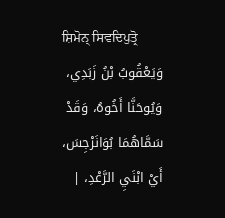ਸ਼ਿਮੋਨ੍ ਸਿਵਦਿਪੁਤ੍ਰੋ
وَيَعْقُوبُ بْنُ زَبَدِي، وَيُوحَنَّا أَخُوهُ، وَقَدْ سَمَّاهُمَا بُوَانَرْجِسَ، أَيْ ابْنَيِ الرَّعْدِ، |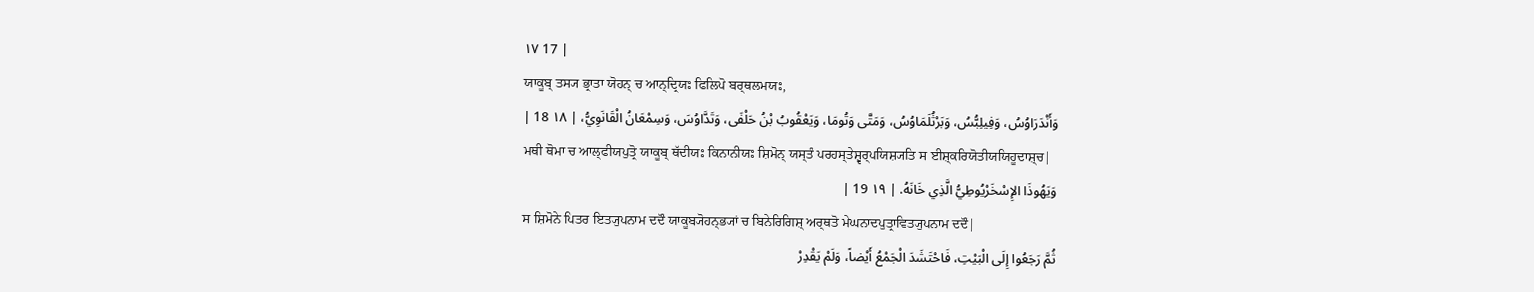١٧ 17 |
ਯਾਕੂਬ੍ ਤਸ੍ਯ ਭ੍ਰਾਤਾ ਯੋਹਨ੍ ਚ ਆਨ੍ਦ੍ਰਿਯਃ ਫਿਲਿਪੋ ਬਰ੍ਥਲਮਯਃ,
وَأَنْدَرَاوُسُ، وَفِيلِبُّسُ، وَبَرْثُلَمَاوُسُ، وَمَتَّى وَتُومَا، وَيَعْقُوبُ بْنُ حَلْفَى، وَتَدَّاوُسَ، وَسِمْعَانُ الْقَانَوِيُّ، | ١٨ 18 |
ਮਥੀ ਥੋਮਾ ਚ ਆਲ੍ਫੀਯਪੁਤ੍ਰੋ ਯਾਕੂਬ੍ ਥੱਦੀਯਃ ਕਿਨਾਨੀਯਃ ਸ਼ਿਮੋਨ੍ ਯਸ੍ਤੰ ਪਰਹਸ੍ਤੇਸ਼੍ਵਰ੍ਪਯਿਸ਼੍ਯਤਿ ਸ ਈਸ਼੍ਕਰਿਯੋਤੀਯਯਿਹੂਦਾਸ਼੍ਚ|
وَيَهُوذَا الإِسْخَرْيُوطِيُّ الَّذِي خَانَهُ. | ١٩ 19 |
ਸ ਸ਼ਿਮੋਨੇ ਪਿਤਰ ਇਤ੍ਯੁਪਨਾਮ ਦਦੌ ਯਾਕੂਬ੍ਯੋਹਨ੍ਭ੍ਯਾਂ ਚ ਬਿਨੇਰਿਗਿਸ਼੍ ਅਰ੍ਥਤੋ ਮੇਘਨਾਦਪੁਤ੍ਰਾਵਿਤ੍ਯੁਪਨਾਮ ਦਦੌ|
ثُمَّ رَجَعُوا إِلَى الْبَيْتِ، فَاحْتَشَدَ الْجَمْعُ أَيْضاً، وَلَمْ يَقْدِرْ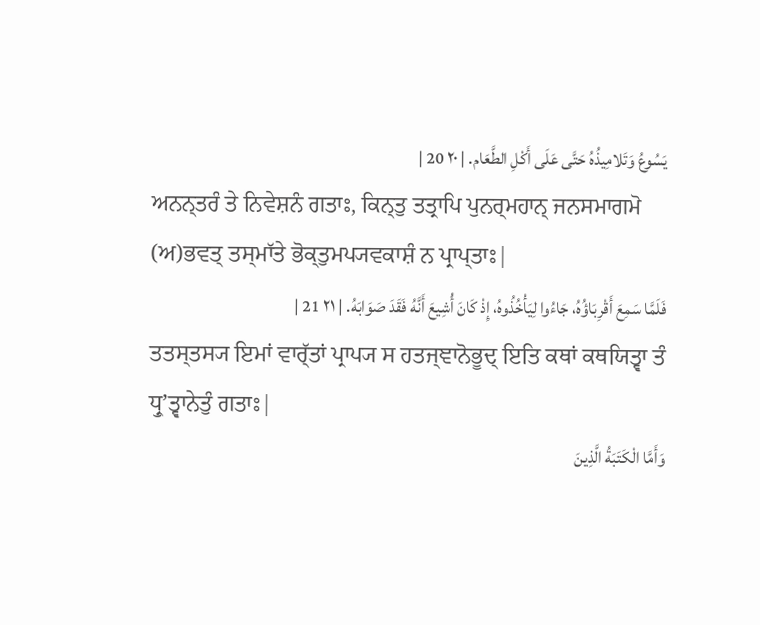يَسُوعُ وَتَلامِيذُهُ حَتَّى عَلَى أَكْلِ الطَّعَام. | ٢٠ 20 |
ਅਨਨ੍ਤਰੰ ਤੇ ਨਿਵੇਸ਼ਨੰ ਗਤਾਃ, ਕਿਨ੍ਤੁ ਤਤ੍ਰਾਪਿ ਪੁਨਰ੍ਮਹਾਨ੍ ਜਨਸਮਾਗਮੋ (ਅ)ਭਵਤ੍ ਤਸ੍ਮਾੱਤੇ ਭੋਕ੍ਤੁਮਪ੍ਯਵਕਾਸ਼ੰ ਨ ਪ੍ਰਾਪ੍ਤਾਃ|
فَلَمَّا سَمِعَ أَقْرِبَاؤُهُ، جَاءُوا لِيَأْخُذُوهُ، إِذْ كَانَ أُشِيعَ أَنَّهُ فَقَدَ صَوَابَهُ. | ٢١ 21 |
ਤਤਸ੍ਤਸ੍ਯ ਇਮਾਂ ਵਾਰ੍ੱਤਾਂ ਪ੍ਰਾਪ੍ਯ ਸ ਹਤਜ੍ਞਾਨੋਭੂਦ੍ ਇਤਿ ਕਥਾਂ ਕਥਯਿਤ੍ਵਾ ਤੰ ਧ੍ਰੁʼਤ੍ਵਾਨੇਤੁੰ ਗਤਾਃ|
وَأَمَّا الْكَتَبَةُ الَّذِينَ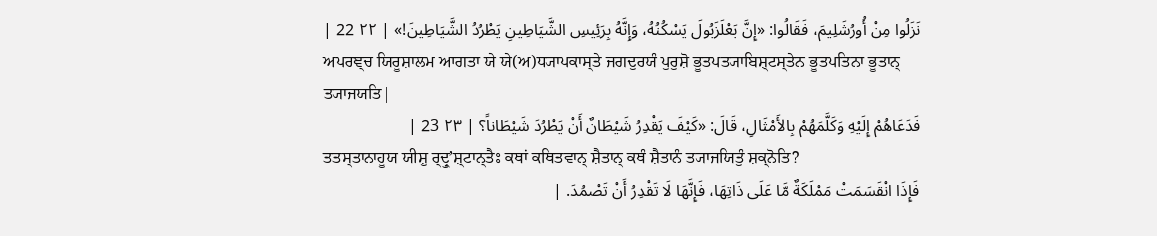نَزَلُوا مِنْ أُورُشَلِيمَ، فَقَالُوا: «إِنَّ بَعْلَزَبُولَ يَسْكُنُهُ، وَإِنَّهُ بِرَئِيسِ الشَّيَاطِينِ يَطْرُدُ الشَّيَاطِينَ!» | ٢٢ 22 |
ਅਪਰਞ੍ਚ ਯਿਰੂਸ਼ਾਲਮ ਆਗਤਾ ਯੇ ਯੇ(ਅ)ਧ੍ਯਾਪਕਾਸ੍ਤੇ ਜਗਦੁਰਯੰ ਪੁਰੁਸ਼ੋ ਭੂਤਪਤ੍ਯਾਬਿਸ਼੍ਟਸ੍ਤੇਨ ਭੂਤਪਤਿਨਾ ਭੂਤਾਨ੍ ਤ੍ਯਾਜਯਤਿ|
فَدَعَاهُمْ إِلَيْهِ وَكَلَّمَهُمْ بِالأَمْثَالِ، قَالَ: «كَيْفَ يَقْدِرُ شَيْطَانٌ أَنْ يَطْرُدَ شَيْطَاناً؟ | ٢٣ 23 |
ਤਤਸ੍ਤਾਨਾਹੂਯ ਯੀਸ਼ੁ ਰ੍ਦ੍ਰੁʼਸ਼੍ਟਾਨ੍ਤੈਃ ਕਥਾਂ ਕਥਿਤਵਾਨ੍ ਸ਼ੈਤਾਨ੍ ਕਥੰ ਸ਼ੈਤਾਨੰ ਤ੍ਯਾਜਯਿਤੁੰ ਸ਼ਕ੍ਨੋਤਿ?
فَإِذَا انْقَسَمَتْ مَمْلَكَةٌ مَّا عَلَى ذَاتِهَا، فَإِنَّهَا لَا تَقْدِرُ أَنْ تَصْمُدَ. |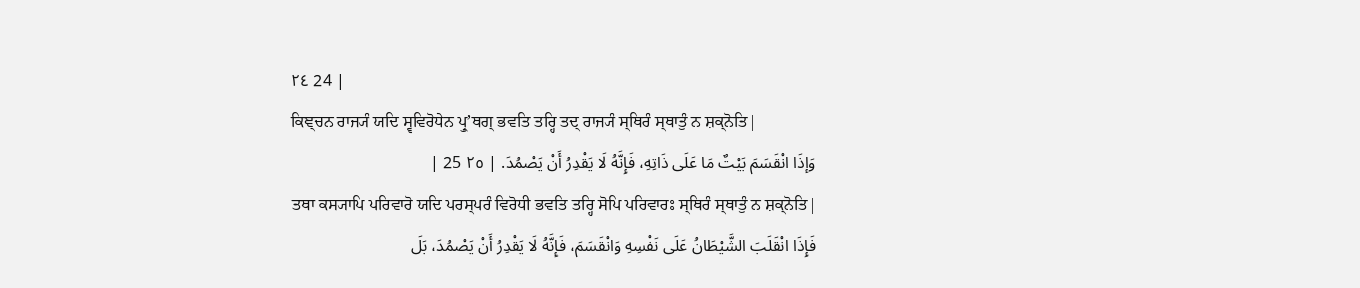٢٤ 24 |
ਕਿਞ੍ਚਨ ਰਾਜ੍ਯੰ ਯਦਿ ਸ੍ਵਵਿਰੋਧੇਨ ਪ੍ਰੁʼਥਗ੍ ਭਵਤਿ ਤਰ੍ਹਿ ਤਦ੍ ਰਾਜ੍ਯੰ ਸ੍ਥਿਰੰ ਸ੍ਥਾਤੁੰ ਨ ਸ਼ਕ੍ਨੋਤਿ|
وَإذَا انْقَسَمَ بَيْتٌ مَا عَلَى ذَاتِهِ، فَإِنَّهُ لَا يَقْدِرُ أَنْ يَصْمُدَ. | ٢٥ 25 |
ਤਥਾ ਕਸ੍ਯਾਪਿ ਪਰਿਵਾਰੋ ਯਦਿ ਪਰਸ੍ਪਰੰ ਵਿਰੋਧੀ ਭਵਤਿ ਤਰ੍ਹਿ ਸੋਪਿ ਪਰਿਵਾਰਃ ਸ੍ਥਿਰੰ ਸ੍ਥਾਤੁੰ ਨ ਸ਼ਕ੍ਨੋਤਿ|
فَإِذَا انْقَلَبَ الشَّيْطَانُ عَلَى نَفْسِهِ وَانْقَسَمَ، فَإِنَّهُ لَا يَقْدِرُ أَنْ يَصْمُدَ، بَلَ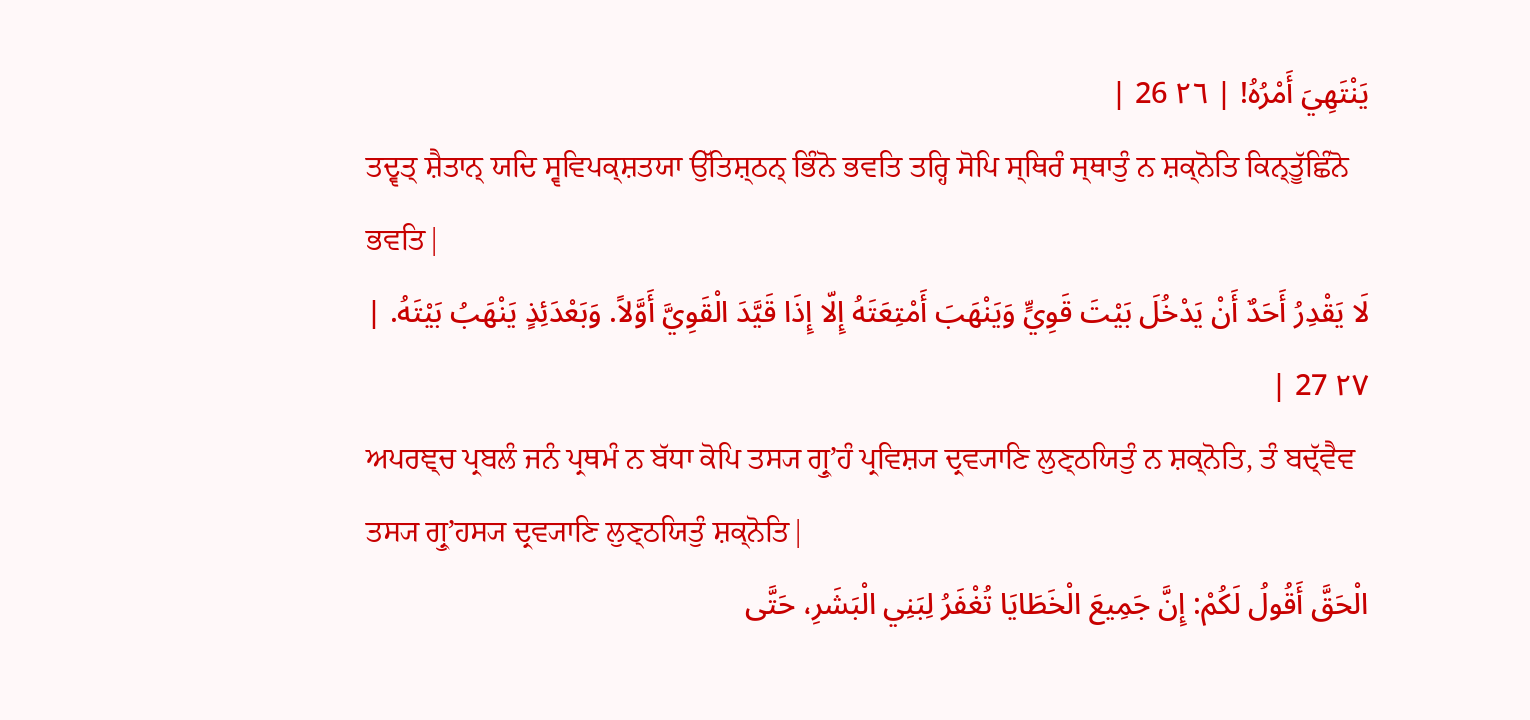يَنْتَهِيَ أَمْرُهُ! | ٢٦ 26 |
ਤਦ੍ਵਤ੍ ਸ਼ੈਤਾਨ੍ ਯਦਿ ਸ੍ਵਵਿਪਕ੍ਸ਼ਤਯਾ ਉੱਤਿਸ਼੍ਠਨ੍ ਭਿੰਨੋ ਭਵਤਿ ਤਰ੍ਹਿ ਸੋਪਿ ਸ੍ਥਿਰੰ ਸ੍ਥਾਤੁੰ ਨ ਸ਼ਕ੍ਨੋਤਿ ਕਿਨ੍ਤੂੱਛਿੰਨੋ ਭਵਤਿ|
لَا يَقْدِرُ أَحَدٌ أَنْ يَدْخُلَ بَيْتَ قَوِيٍّ وَيَنْهَبَ أَمْتِعَتَهُ إِلّا إِذَا قَيَّدَ الْقَوِيَّ أَوَّلاً. وَبَعْدَئِذٍ يَنْهَبُ بَيْتَهُ. | ٢٧ 27 |
ਅਪਰਞ੍ਚ ਪ੍ਰਬਲੰ ਜਨੰ ਪ੍ਰਥਮੰ ਨ ਬੱਧਾ ਕੋਪਿ ਤਸ੍ਯ ਗ੍ਰੁʼਹੰ ਪ੍ਰਵਿਸ਼੍ਯ ਦ੍ਰਵ੍ਯਾਣਿ ਲੁਣ੍ਠਯਿਤੁੰ ਨ ਸ਼ਕ੍ਨੋਤਿ, ਤੰ ਬਦ੍ੱਵੈਵ ਤਸ੍ਯ ਗ੍ਰੁʼਹਸ੍ਯ ਦ੍ਰਵ੍ਯਾਣਿ ਲੁਣ੍ਠਯਿਤੁੰ ਸ਼ਕ੍ਨੋਤਿ|
الْحَقَّ أَقُولُ لَكُمْ: إِنَّ جَمِيعَ الْخَطَايَا تُغْفَرُ لِبَنِي الْبَشَرِ، حَتَّى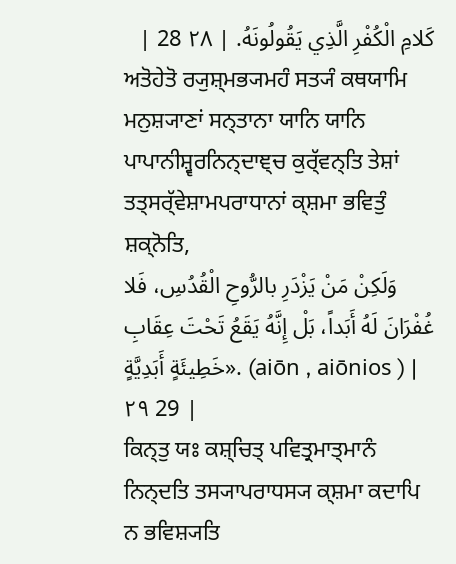كَلامِ الْكُفْرِ الَّذِي يَقُولُونَهُ. | ٢٨ 28 |
ਅਤੋਹੇਤੋ ਰ੍ਯੁਸ਼੍ਮਭ੍ਯਮਹੰ ਸਤ੍ਯੰ ਕਥਯਾਮਿ ਮਨੁਸ਼੍ਯਾਣਾਂ ਸਨ੍ਤਾਨਾ ਯਾਨਿ ਯਾਨਿ ਪਾਪਾਨੀਸ਼੍ਵਰਨਿਨ੍ਦਾਞ੍ਚ ਕੁਰ੍ੱਵਨ੍ਤਿ ਤੇਸ਼ਾਂ ਤਤ੍ਸਰ੍ੱਵੇਸ਼ਾਮਪਰਾਧਾਨਾਂ ਕ੍ਸ਼ਮਾ ਭਵਿਤੁੰ ਸ਼ਕ੍ਨੋਤਿ,
وَلَكِنْ مَنْ يَزْدَرِ بالرُّوحِ الْقُدُسِ، فَلا غُفْرَانَ لَهُ أَبَداً، بَلْ إِنَّهُ يَقَعُ تَحْتَ عِقَابِ خَطِيئَةٍ أَبَدِيَّةٍ». (aiōn , aiōnios ) | ٢٩ 29 |
ਕਿਨ੍ਤੁ ਯਃ ਕਸ਼੍ਚਿਤ੍ ਪਵਿਤ੍ਰਮਾਤ੍ਮਾਨੰ ਨਿਨ੍ਦਤਿ ਤਸ੍ਯਾਪਰਾਧਸ੍ਯ ਕ੍ਸ਼ਮਾ ਕਦਾਪਿ ਨ ਭਵਿਸ਼੍ਯਤਿ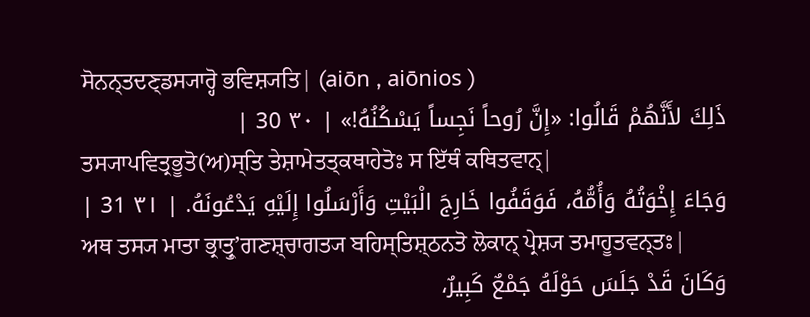ਸੋਨਨ੍ਤਦਣ੍ਡਸ੍ਯਾਰ੍ਹੋ ਭਵਿਸ਼੍ਯਤਿ| (aiōn , aiōnios )
ذَلِكَ لأَنَّهُمْ قَالُوا: «إِنَّ رُوحاً نَجِساً يَسْكُنُهُ!» | ٣٠ 30 |
ਤਸ੍ਯਾਪਵਿਤ੍ਰਭੂਤੋ(ਅ)ਸ੍ਤਿ ਤੇਸ਼ਾਮੇਤਤ੍ਕਥਾਹੇਤੋਃ ਸ ਇੱਥੰ ਕਥਿਤਵਾਨ੍|
وَجَاءَ إِخْوَتُهُ وَأُمُّهُ، فَوَقَفُوا خَارِجَ الْبَيْتِ وَأَرْسَلُوا إِلَيْهِ يَدْعُونَهُ. | ٣١ 31 |
ਅਥ ਤਸ੍ਯ ਮਾਤਾ ਭ੍ਰਾਤ੍ਰੁʼਗਣਸ਼੍ਚਾਗਤ੍ਯ ਬਹਿਸ੍ਤਿਸ਼੍ਠਨਤੋ ਲੋਕਾਨ੍ ਪ੍ਰੇਸ਼੍ਯ ਤਮਾਹੂਤਵਨ੍ਤਃ|
وَكَانَ قَدْ جَلَسَ حَوْلَهُ جَمْعٌ كَبِيرٌ،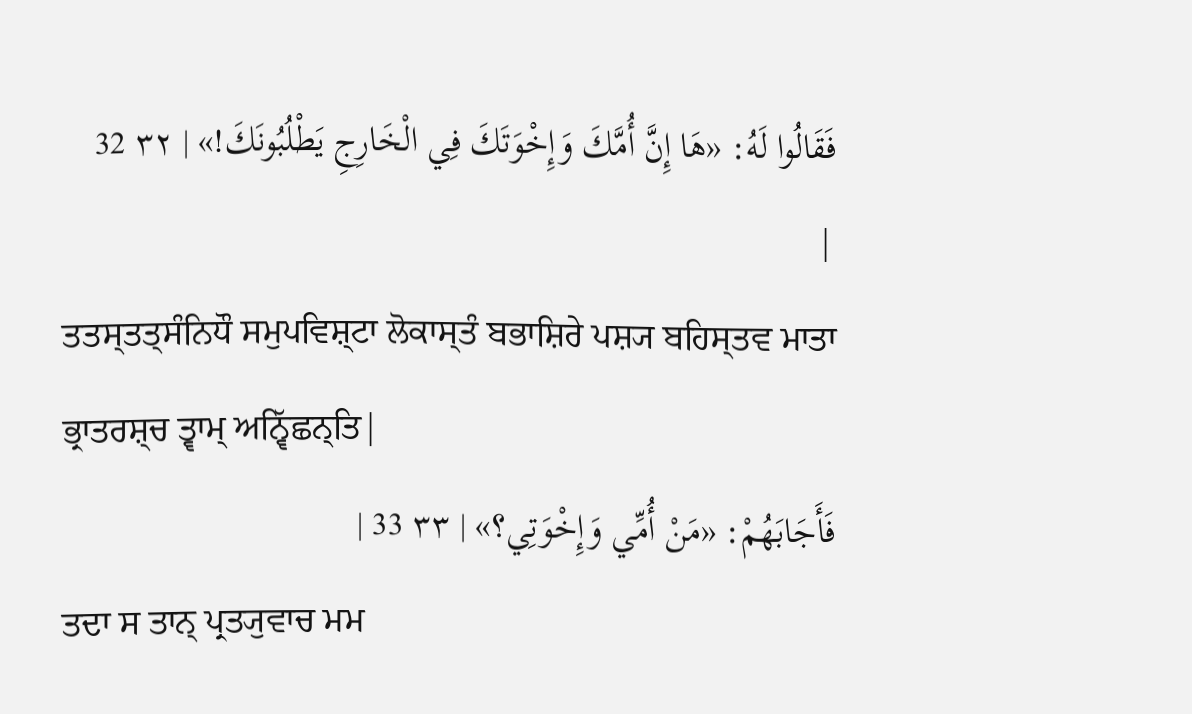فَقَالُوا لَهُ: «هَا إِنَّ أُمَّكَ وَإِخْوَتَكَ فِي الْخَارِجِ يَطْلُبُونَكَ!» | ٣٢ 32 |
ਤਤਸ੍ਤਤ੍ਸੰਨਿਧੌ ਸਮੁਪਵਿਸ਼੍ਟਾ ਲੋਕਾਸ੍ਤੰ ਬਭਾਸ਼ਿਰੇ ਪਸ਼੍ਯ ਬਹਿਸ੍ਤਵ ਮਾਤਾ ਭ੍ਰਾਤਰਸ਼੍ਚ ਤ੍ਵਾਮ੍ ਅਨ੍ਵਿੱਛਨ੍ਤਿ|
فَأَجَابَهُمْ: «مَنْ أُمِّي وَإِخْوَتِي؟» | ٣٣ 33 |
ਤਦਾ ਸ ਤਾਨ੍ ਪ੍ਰਤ੍ਯੁਵਾਚ ਮਮ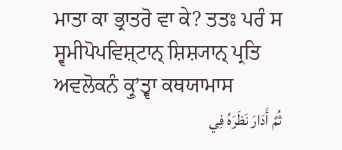ਮਾਤਾ ਕਾ ਭ੍ਰਾਤਰੋ ਵਾ ਕੇ? ਤਤਃ ਪਰੰ ਸ ਸ੍ਵਮੀਪੋਪਵਿਸ਼੍ਟਾਨ੍ ਸ਼ਿਸ਼੍ਯਾਨ੍ ਪ੍ਰਤਿ ਅਵਲੋਕਨੰ ਕ੍ਰੁʼਤ੍ਵਾ ਕਥਯਾਮਾਸ
ثُمَّ أَدَارَ نَظَرَهُ فِي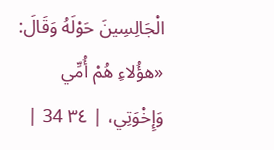الْجَالِسِينَ حَوْلَهُ وَقَالَ: «هؤُلاءِ هُمْ أُمِّي وَإِخْوَتِي، | ٣٤ 34 |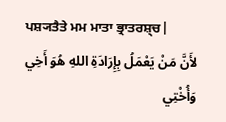ਪਸ਼੍ਯਤੈਤੇ ਮਮ ਮਾਤਾ ਭ੍ਰਾਤਰਸ਼੍ਚ|
لأَنَّ مَنْ يَعْمَلُ بِإِرَادَةِ اللهِ هُوَ أَخِي وَأُخْتِي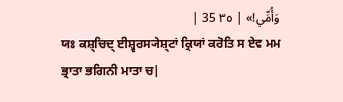وَأُمِّي!» | ٣٥ 35 |
ਯਃ ਕਸ਼੍ਚਿਦ੍ ਈਸ਼੍ਵਰਸ੍ਯੇਸ਼੍ਟਾਂ ਕ੍ਰਿਯਾਂ ਕਰੋਤਿ ਸ ਏਵ ਮਮ ਭ੍ਰਾਤਾ ਭਗਿਨੀ ਮਾਤਾ ਚ|